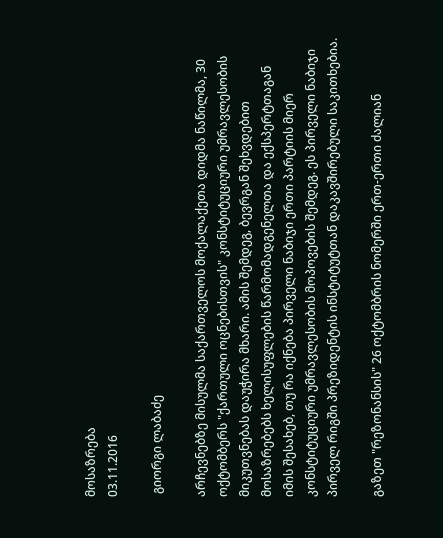მოსაზრება
03.11.2016

 გიორგი ლაბაძე

არჩევნებზე მისულმა საქართველოს მოქალაქეთა დიდმა ნაწილმა, 30 ოქტომბერს "ქართული ოცნებისთვის" კონსტიტუციური უმრავლესობის მიკუთვნებას დაუჭირა მხარი. ამის შემდეგ, ბევრგან შეხვდებით მოსაზრებებს ხელისუფლების წარმომადგენელთა და ექსპერტთაგან იმის შესახებ, თუ რა იქნება პირველი ნაბიჯი ერთი პარტიის მიერ კონსტიტუციური უმრავლესობის მოპოვების შემდეგ. ეს პირველი ნაბიჯი პირველ რიგში პრეზიდენტის ინსტიტუტთან დაკავშირებული საკითხებია.

გაზეთ "რეზონანსის" 26 ოქტომბრის ნომერში ერთ-ერთი ძალიან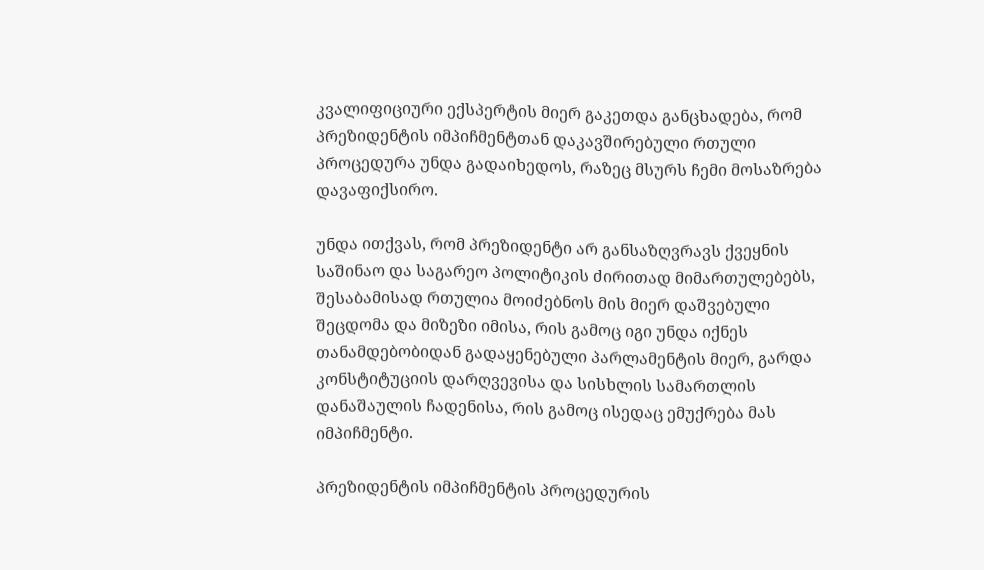კვალიფიციური ექსპერტის მიერ გაკეთდა განცხადება, რომ პრეზიდენტის იმპიჩმენტთან დაკავშირებული რთული პროცედურა უნდა გადაიხედოს, რაზეც მსურს ჩემი მოსაზრება დავაფიქსირო.

უნდა ითქვას, რომ პრეზიდენტი არ განსაზღვრავს ქვეყნის საშინაო და საგარეო პოლიტიკის ძირითად მიმართულებებს, შესაბამისად რთულია მოიძებნოს მის მიერ დაშვებული შეცდომა და მიზეზი იმისა, რის გამოც იგი უნდა იქნეს თანამდებობიდან გადაყენებული პარლამენტის მიერ, გარდა კონსტიტუციის დარღვევისა და სისხლის სამართლის დანაშაულის ჩადენისა, რის გამოც ისედაც ემუქრება მას იმპიჩმენტი.

პრეზიდენტის იმპიჩმენტის პროცედურის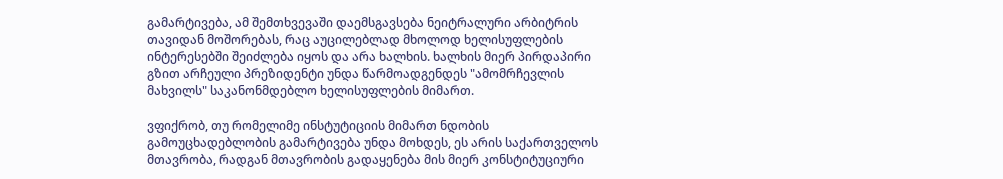გამარტივება, ამ შემთხვევაში დაემსგავსება ნეიტრალური არბიტრის თავიდან მოშორებას, რაც აუცილებლად მხოლოდ ხელისუფლების ინტერესებში შეიძლება იყოს და არა ხალხის. ხალხის მიერ პირდაპირი გზით არჩეული პრეზიდენტი უნდა წარმოადგენდეს "ამომრჩევლის მახვილს" საკანონმდებლო ხელისუფლების მიმართ.

ვფიქრობ, თუ რომელიმე ინსტუტიციის მიმართ ნდობის გამოუცხადებლობის გამარტივება უნდა მოხდეს, ეს არის საქართველოს მთავრობა, რადგან მთავრობის გადაყენება მის მიერ კონსტიტუციური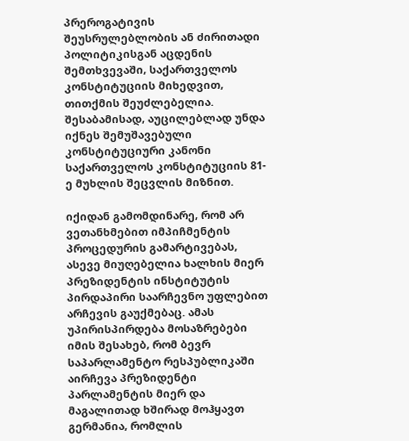პრეროგატივის შეუსრულებლობის ან ძირითადი პოლიტიკისგან აცდენის შემთხვევაში, საქართველოს კონსტიტუციის მიხედვით, თითქმის შეუძლებელია. შესაბამისად, აუცილებლად უნდა იქნეს შემუშავებული კონსტიტუციური კანონი საქართველოს კონსტიტუციის 81-ე მუხლის შეცვლის მიზნით.

იქიდან გამომდინარე, რომ არ ვეთანხმებით იმპიჩმენტის პროცედურის გამარტივებას, ასევე მიუღებელია ხალხის მიერ პრეზიდენტის ინსტიტუტის პირდაპირი საარჩევნო უფლებით არჩევის გაუქმებაც. ამას უპირისპირდება მოსაზრებები იმის შესახებ, რომ ბევრ საპარლამენტო რესპუბლიკაში აირჩევა პრეზიდენტი პარლამენტის მიერ და მაგალითად ხშირად მოჰყავთ გერმანია, რომლის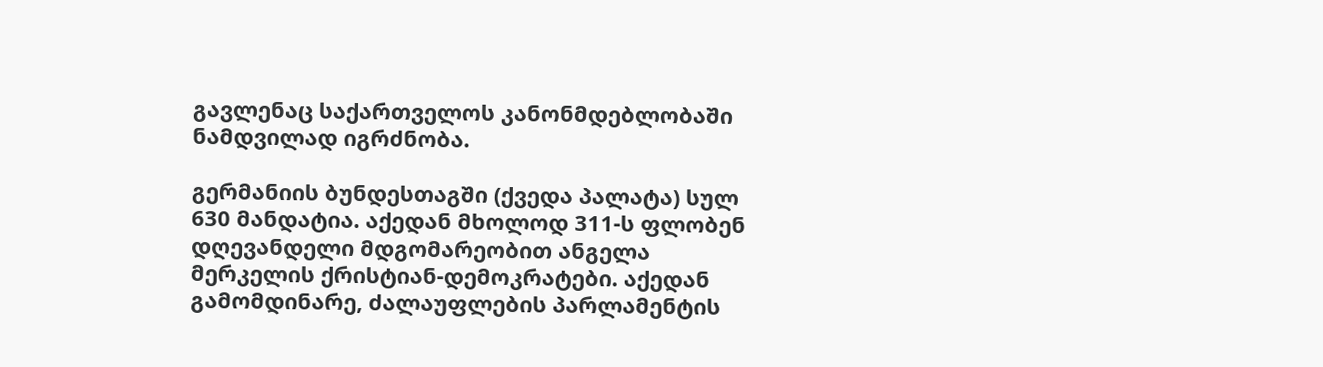გავლენაც საქართველოს კანონმდებლობაში ნამდვილად იგრძნობა.

გერმანიის ბუნდესთაგში (ქვედა პალატა) სულ 630 მანდატია. აქედან მხოლოდ 311-ს ფლობენ დღევანდელი მდგომარეობით ანგელა მერკელის ქრისტიან-დემოკრატები. აქედან გამომდინარე, ძალაუფლების პარლამენტის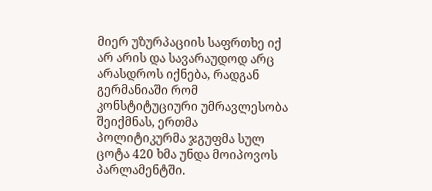მიერ უზურპაციის საფრთხე იქ არ არის და სავარაუდოდ არც არასდროს იქნება, რადგან გერმანიაში რომ კონსტიტუციური უმრავლესობა შეიქმნას, ერთმა პოლიტიკურმა ჯგუფმა სულ ცოტა 420 ხმა უნდა მოიპოვოს პარლამენტში.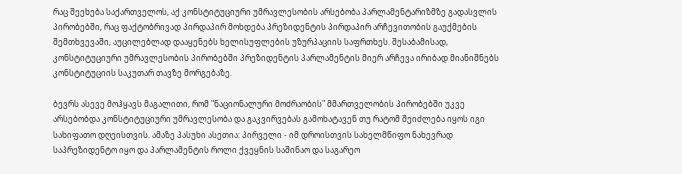რაც შეეხება საქართველოს, აქ კონსტიტუციური უმრავლესობის არსებობა პარლამენტარიზმზე გადასვლის პირობებში, რაც ფაქტობრივად პირდაპირ მოხდება პრეზიდენტის პირდაპირ არჩევითობის გაუქმების შემთხვევაში, აუცილებლად დააყენებს ხელისუფლების უზურპაციის საფრთხეს. შესაბამისად, კონსტიტუციური უმრავლესობის პირობებში პრეზიდენტის პარლამენტის მიერ არჩევა ირიბად მიანიშნებს კონსტიტუციის საკუთარ თავზე მორგებაზე.

ბევრს ასევე მოჰყავს მაგალითი, რომ "ნაციონალური მოძრაობის" მმართველობის პირობებში უკვე არსებობდა კონსტიტუციური უმრავლესობა და გაკვირვებას გამოხატავენ თუ რატომ შეიძლება იყოს იგი სახიფათო დღეისთვის. ამაზე პასუხი ასეთია: პირველი - იმ დროისთვის სახელმწიფო ნახევრად საპრეზიდენტო იყო და პარლამენტის როლი ქვეყნის საშინაო და საგარეო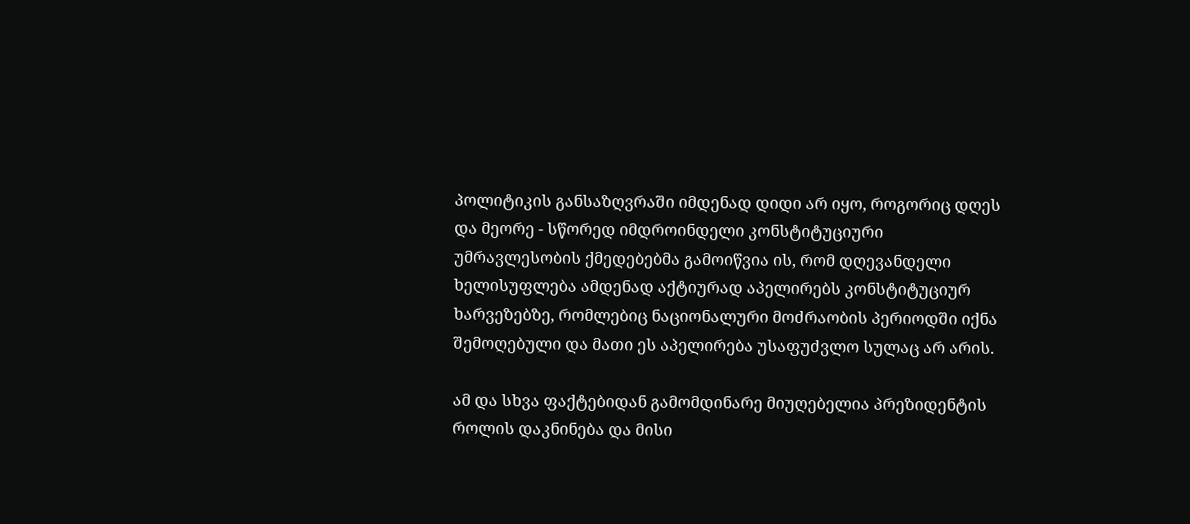პოლიტიკის განსაზღვრაში იმდენად დიდი არ იყო, როგორიც დღეს და მეორე - სწორედ იმდროინდელი კონსტიტუციური უმრავლესობის ქმედებებმა გამოიწვია ის, რომ დღევანდელი ხელისუფლება ამდენად აქტიურად აპელირებს კონსტიტუციურ ხარვეზებზე, რომლებიც ნაციონალური მოძრაობის პერიოდში იქნა შემოღებული და მათი ეს აპელირება უსაფუძვლო სულაც არ არის.

ამ და სხვა ფაქტებიდან გამომდინარე მიუღებელია პრეზიდენტის როლის დაკნინება და მისი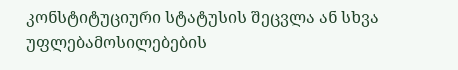კონსტიტუციური სტატუსის შეცვლა ან სხვა უფლებამოსილებების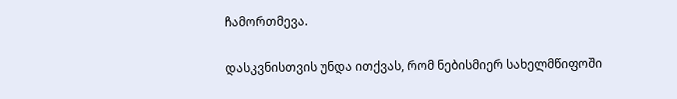ჩამორთმევა.

დასკვნისთვის უნდა ითქვას, რომ ნებისმიერ სახელმწიფოში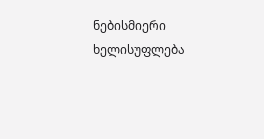ნებისმიერი ხელისუფლება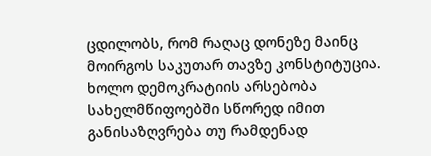ცდილობს, რომ რაღაც დონეზე მაინც მოირგოს საკუთარ თავზე კონსტიტუცია. ხოლო დემოკრატიის არსებობა სახელმწიფოებში სწორედ იმით განისაზღვრება თუ რამდენად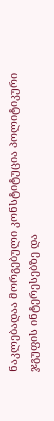ნაკლებადაა მორგებული კონსტიტუცია პოლიტიკური ჯგუფის ინტერესებზე და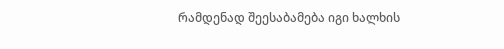რამდენად შეესაბამება იგი ხალხის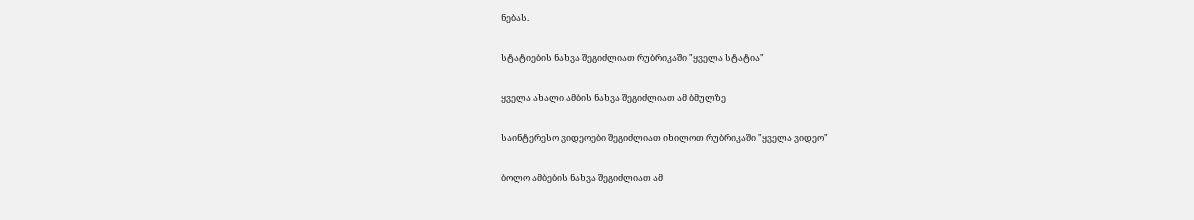ნებას.

სტატიების ნახვა შეგიძლიათ რუბრიკაში "ყველა სტატია"

ყველა ახალი ამბის ნახვა შეგიძლიათ ამ ბმულზე

საინტერესო ვიდეოები შეგიძლიათ იხილოთ რუბრიკაში "ყველა ვიდეო"

ბოლო ამბების ნახვა შეგიძლიათ ამ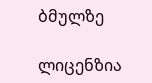ბმულზე

ლიცენზია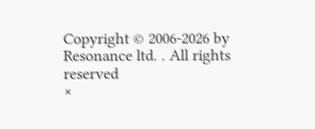Copyright © 2006-2026 by Resonance ltd. . All rights reserved
×